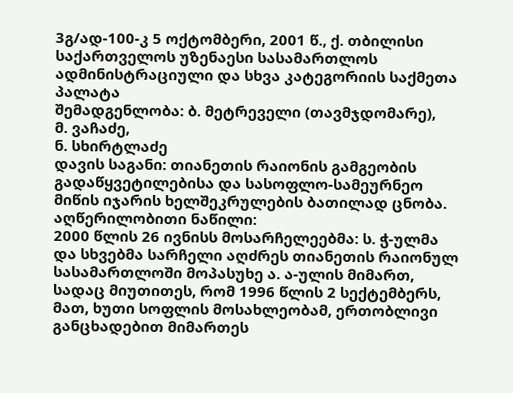3გ/ად-100-კ 5 ოქტომბერი, 2001 წ., ქ. თბილისი
საქართველოს უზენაესი სასამართლოს ადმინისტრაციული და სხვა კატეგორიის საქმეთა პალატა
შემადგენლობა: ბ. მეტრეველი (თავმჯდომარე),
მ. ვაჩაძე,
ნ. სხირტლაძე
დავის საგანი: თიანეთის რაიონის გამგეობის გადაწყვეტილებისა და სასოფლო-სამეურნეო მიწის იჯარის ხელშეკრულების ბათილად ცნობა.
აღწერილობითი ნაწილი:
2000 წლის 26 ივნისს მოსარჩელეებმა: ს. ჭ-ულმა და სხვებმა სარჩელი აღძრეს თიანეთის რაიონულ სასამართლოში მოპასუხე ა. ა-ულის მიმართ, სადაც მიუთითეს, რომ 1996 წლის 2 სექტემბერს, მათ, ხუთი სოფლის მოსახლეობამ, ერთობლივი განცხადებით მიმართეს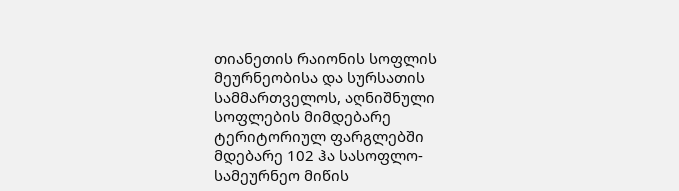თიანეთის რაიონის სოფლის მეურნეობისა და სურსათის სამმართველოს, აღნიშნული სოფლების მიმდებარე ტერიტორიულ ფარგლებში მდებარე 102 ჰა სასოფლო-სამეურნეო მიწის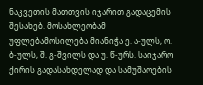ნაკვეთის მათთვის იჯარით გადაცემის შესახებ. მოსახლეობამ უფლებამოსილება მიანიჭა ე. ა-ულს, ო. ბ-ულს, შ. გ-შვილს და უ. წ-ურს. საიჯარო ქირის გადასახდელად და სამუშაოების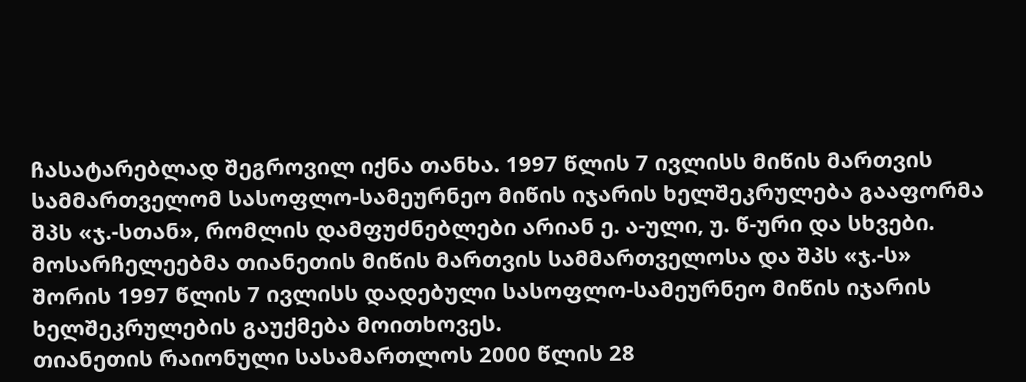ჩასატარებლად შეგროვილ იქნა თანხა. 1997 წლის 7 ივლისს მიწის მართვის სამმართველომ სასოფლო-სამეურნეო მიწის იჯარის ხელშეკრულება გააფორმა შპს «ჯ.-სთან», რომლის დამფუძნებლები არიან ე. ა-ული, უ. წ-ური და სხვები.
მოსარჩელეებმა თიანეთის მიწის მართვის სამმართველოსა და შპს «ჯ.-ს» შორის 1997 წლის 7 ივლისს დადებული სასოფლო-სამეურნეო მიწის იჯარის ხელშეკრულების გაუქმება მოითხოვეს.
თიანეთის რაიონული სასამართლოს 2000 წლის 28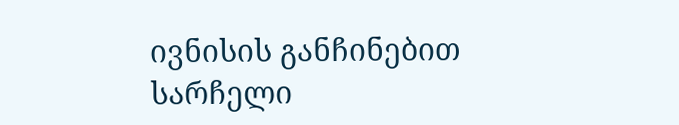ივნისის განჩინებით სარჩელი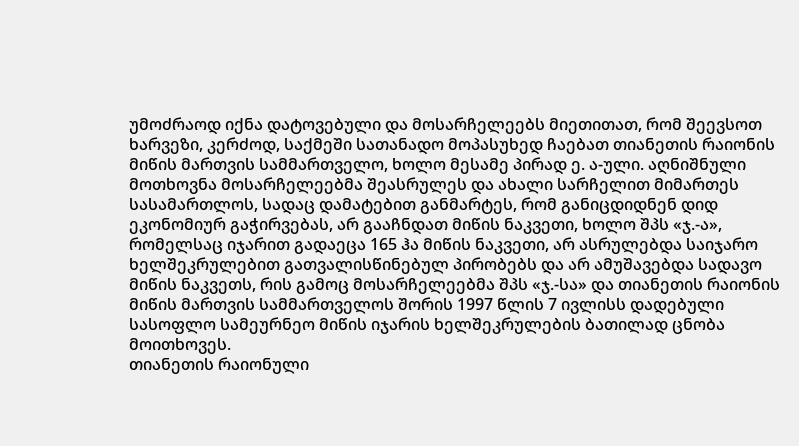უმოძრაოდ იქნა დატოვებული და მოსარჩელეებს მიეთითათ, რომ შეევსოთ ხარვეზი, კერძოდ, საქმეში სათანადო მოპასუხედ ჩაებათ თიანეთის რაიონის მიწის მართვის სამმართველო, ხოლო მესამე პირად ე. ა-ული. აღნიშნული მოთხოვნა მოსარჩელეებმა შეასრულეს და ახალი სარჩელით მიმართეს სასამართლოს, სადაც დამატებით განმარტეს, რომ განიცდიდნენ დიდ ეკონომიურ გაჭირვებას, არ გააჩნდათ მიწის ნაკვეთი, ხოლო შპს «ჯ.-ა», რომელსაც იჯარით გადაეცა 165 ჰა მიწის ნაკვეთი, არ ასრულებდა საიჯარო ხელშეკრულებით გათვალისწინებულ პირობებს და არ ამუშავებდა სადავო მიწის ნაკვეთს, რის გამოც მოსარჩელეებმა შპს «ჯ.-სა» და თიანეთის რაიონის მიწის მართვის სამმართველოს შორის 1997 წლის 7 ივლისს დადებული სასოფლო სამეურნეო მიწის იჯარის ხელშეკრულების ბათილად ცნობა მოითხოვეს.
თიანეთის რაიონული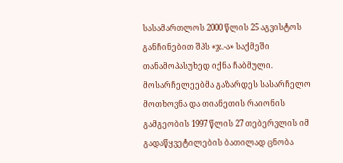სასამართლოს 2000 წლის 25 აგვისტოს განჩინებით შპს «ჯ.-ა» საქმეში თანამოპასუხედ იქნა ჩაბმული. მოსარჩელეებმა გაზარდეს სასარჩელო მოთხოვნა და თიანეთის რაიონის გამგეობის 1997 წლის 27 თებერვლის იმ გადაწყვეტილების ბათილად ცნობა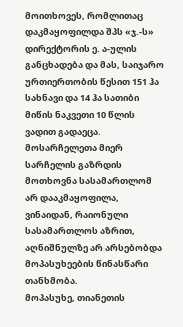მოითხოვეს, რომლითაც დაკმაყოფილდა შპს «ჯ.-ს» დირექტორის ე. ა-ულის განცხადება და მას, საიჯარო ურთიერთობის წესით 151 ჰა სახნავი და 14 ჰა სათიბი მიწის ნაკვეთი 10 წლის ვადით გადაეცა. მოსარჩელეთა მიერ სარჩელის გაზრდის მოთხოვნა სასამართლომ არ დააკმაყოფილა, ვინაიდან, რაიონული სასამართლოს აზრით, აღნიშნულზე არ არსებობდა მოპასუხეების წინასწარი თანხმობა.
მოპასუხე, თიანეთის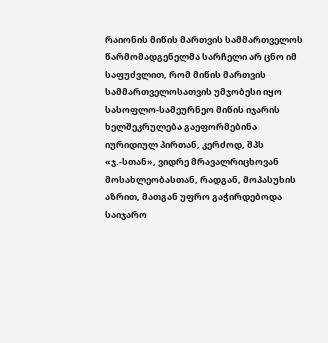რაიონის მიწის მართვის სამმართველოს წარმომადგენელმა სარჩელი არ ცნო იმ საფუძვლით, რომ მიწის მართვის სამმართველოსათვის უმჯობესი იყო სასოფლო-სამეურნეო მიწის იჯარის ხელშეკრულება გაეფორმებინა იურიდიულ პირთან, კერძოდ, შპს «ჯ.-სთან», ვიდრე მრავალრიცხოვან მოსახლეობასთან, რადგან, მოპასუხის აზრით, მათგან უფრო გაჭირდებოდა საიჯარო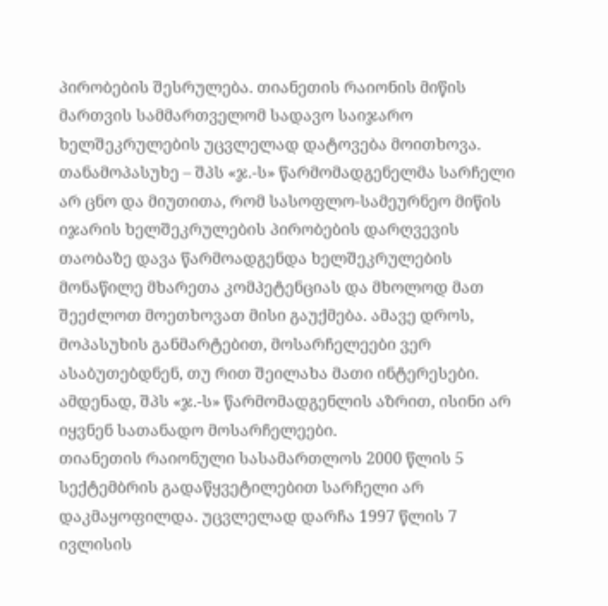პირობების შესრულება. თიანეთის რაიონის მიწის მართვის სამმართველომ სადავო საიჯარო ხელშეკრულების უცვლელად დატოვება მოითხოვა.
თანამოპასუხე – შპს «ჯ.-ს» წარმომადგენელმა სარჩელი არ ცნო და მიუთითა, რომ სასოფლო-სამეურნეო მიწის იჯარის ხელშეკრულების პირობების დარღვევის თაობაზე დავა წარმოადგენდა ხელშეკრულების მონაწილე მხარეთა კომპეტენციას და მხოლოდ მათ შეეძლოთ მოეთხოვათ მისი გაუქმება. ამავე დროს, მოპასუხის განმარტებით, მოსარჩელეები ვერ ასაბუთებდნენ, თუ რით შეილახა მათი ინტერესები. ამდენად, შპს «ჯ.-ს» წარმომადგენლის აზრით, ისინი არ იყვნენ სათანადო მოსარჩელეები.
თიანეთის რაიონული სასამართლოს 2000 წლის 5 სექტემბრის გადაწყვეტილებით სარჩელი არ დაკმაყოფილდა. უცვლელად დარჩა 1997 წლის 7 ივლისის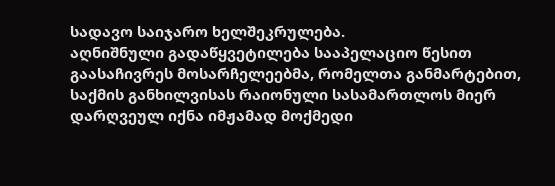სადავო საიჯარო ხელშეკრულება.
აღნიშნული გადაწყვეტილება სააპელაციო წესით გაასაჩივრეს მოსარჩელეებმა, რომელთა განმარტებით, საქმის განხილვისას რაიონული სასამართლოს მიერ დარღვეულ იქნა იმჟამად მოქმედი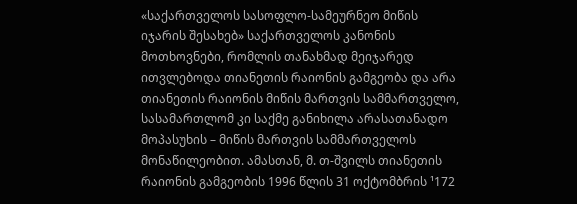«საქართველოს სასოფლო-სამეურნეო მიწის იჯარის შესახებ» საქართველოს კანონის მოთხოვნები, რომლის თანახმად მეიჯარედ ითვლებოდა თიანეთის რაიონის გამგეობა და არა თიანეთის რაიონის მიწის მართვის სამმართველო, სასამართლომ კი საქმე განიხილა არასათანადო მოპასუხის – მიწის მართვის სამმართველოს მონაწილეობით. ამასთან, მ. თ-შვილს თიანეთის რაიონის გამგეობის 1996 წლის 31 ოქტომბრის ¹172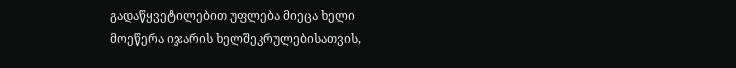გადაწყვეტილებით უფლება მიეცა ხელი მოეწერა იჯარის ხელშეკრულებისათვის,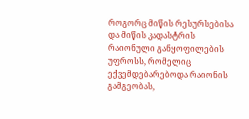როგორც მიწის რესურსებისა და მიწის კადასტრის რაიონული განყოფილების უფროსს, რომელიც ექვემდებარებოდა რაიონის გამგეობას,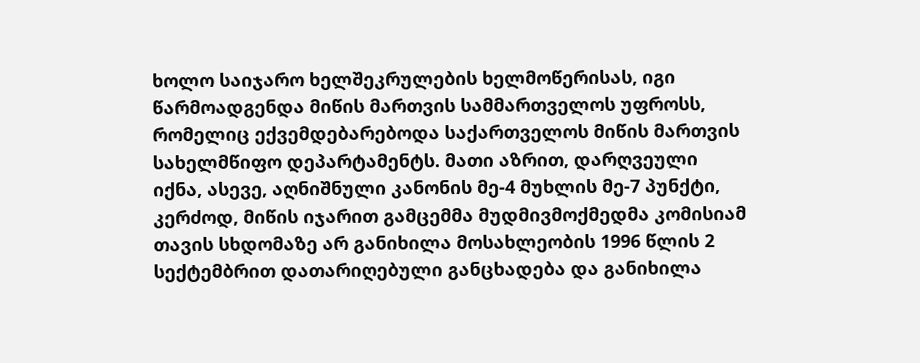ხოლო საიჯარო ხელშეკრულების ხელმოწერისას, იგი წარმოადგენდა მიწის მართვის სამმართველოს უფროსს, რომელიც ექვემდებარებოდა საქართველოს მიწის მართვის სახელმწიფო დეპარტამენტს. მათი აზრით, დარღვეული იქნა, ასევე, აღნიშნული კანონის მე-4 მუხლის მე-7 პუნქტი, კერძოდ, მიწის იჯარით გამცემმა მუდმივმოქმედმა კომისიამ თავის სხდომაზე არ განიხილა მოსახლეობის 1996 წლის 2 სექტემბრით დათარიღებული განცხადება და განიხილა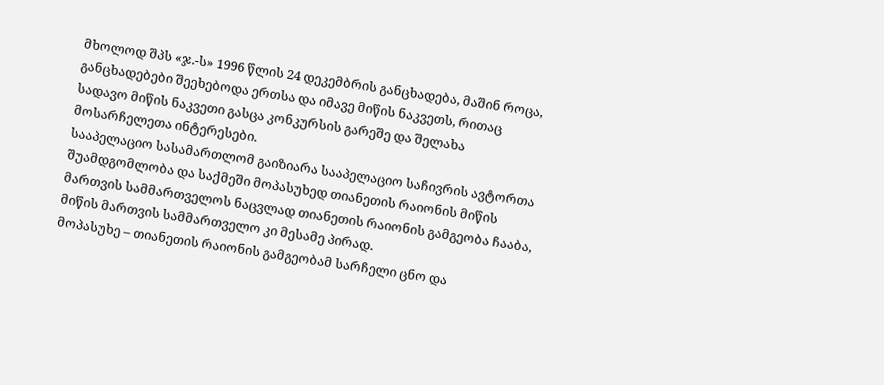მხოლოდ შპს «ჯ.-ს» 1996 წლის 24 დეკემბრის განცხადება, მაშინ როცა, განცხადებები შეეხებოდა ერთსა და იმავე მიწის ნაკვეთს, რითაც სადავო მიწის ნაკვეთი გასცა კონკურსის გარეშე და შელახა მოსარჩელეთა ინტერესები.
სააპელაციო სასამართლომ გაიზიარა სააპელაციო საჩივრის ავტორთა შუამდგომლობა და საქმეში მოპასუხედ თიანეთის რაიონის მიწის მართვის სამმართველოს ნაცვლად თიანეთის რაიონის გამგეობა ჩააბა, მიწის მართვის სამმართველო კი მესამე პირად.
მოპასუხე – თიანეთის რაიონის გამგეობამ სარჩელი ცნო და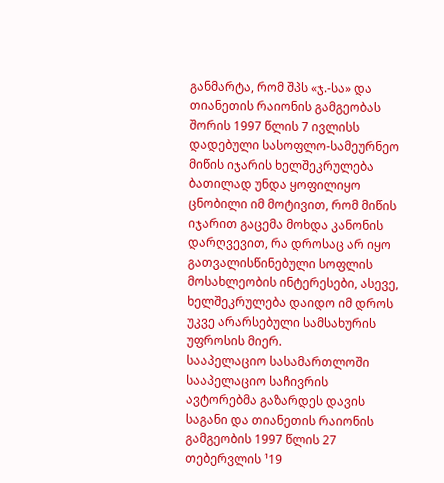განმარტა, რომ შპს «ჯ.-სა» და თიანეთის რაიონის გამგეობას შორის 1997 წლის 7 ივლისს დადებული სასოფლო-სამეურნეო მიწის იჯარის ხელშეკრულება ბათილად უნდა ყოფილიყო ცნობილი იმ მოტივით, რომ მიწის იჯარით გაცემა მოხდა კანონის დარღვევით, რა დროსაც არ იყო გათვალისწინებული სოფლის მოსახლეობის ინტერესები, ასევე, ხელშეკრულება დაიდო იმ დროს უკვე არარსებული სამსახურის უფროსის მიერ.
სააპელაციო სასამართლოში სააპელაციო საჩივრის ავტორებმა გაზარდეს დავის საგანი და თიანეთის რაიონის გამგეობის 1997 წლის 27 თებერვლის ¹19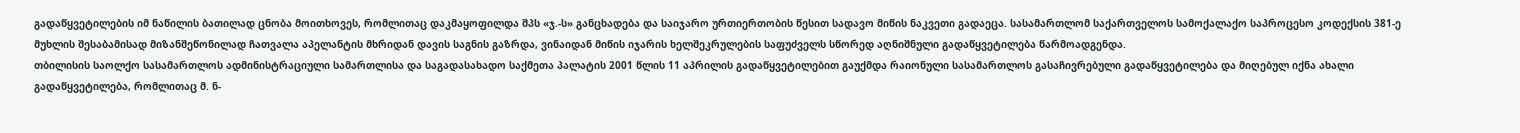გადაწყვეტილების იმ ნაწილის ბათილად ცნობა მოითხოვეს, რომლითაც დაკმაყოფილდა შპს «ჯ.-ს» განცხადება და საიჯარო ურთიერთობის წესით სადავო მიწის ნაკვეთი გადაეცა. სასამართლომ საქართველოს სამოქალაქო საპროცესო კოდექსის 381-ე მუხლის შესაბამისად მიზანშეწონილად ჩათვალა აპელანტის მხრიდან დავის საგნის გაზრდა, ვინაიდან მიწის იჯარის ხელშეკრულების საფუძველს სწორედ აღნიშნული გადაწყვეტილება წარმოადგენდა.
თბილისის საოლქო სასამართლოს ადმინისტრაციული სამართლისა და საგადასახადო საქმეთა პალატის 2001 წლის 11 აპრილის გადაწყვეტილებით გაუქმდა რაიონული სასამართლოს გასაჩივრებული გადაწყვეტილება და მიღებულ იქნა ახალი გადაწყვეტილება, რომლითაც მ. ნ-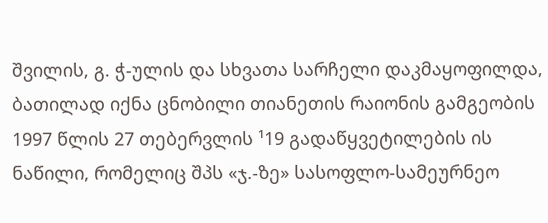შვილის, გ. ჭ-ულის და სხვათა სარჩელი დაკმაყოფილდა, ბათილად იქნა ცნობილი თიანეთის რაიონის გამგეობის 1997 წლის 27 თებერვლის ¹19 გადაწყვეტილების ის ნაწილი, რომელიც შპს «ჯ.-ზე» სასოფლო-სამეურნეო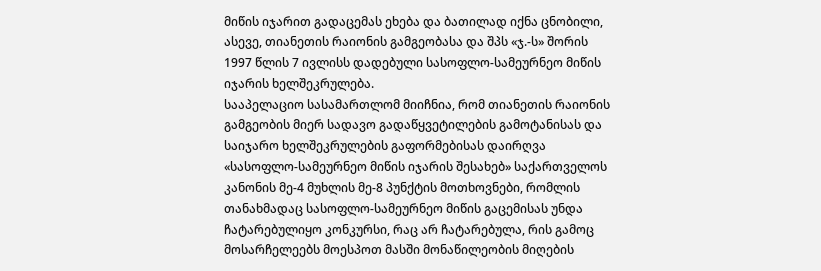მიწის იჯარით გადაცემას ეხება და ბათილად იქნა ცნობილი, ასევე, თიანეთის რაიონის გამგეობასა და შპს «ჯ.-ს» შორის 1997 წლის 7 ივლისს დადებული სასოფლო-სამეურნეო მიწის იჯარის ხელშეკრულება.
სააპელაციო სასამართლომ მიიჩნია, რომ თიანეთის რაიონის გამგეობის მიერ სადავო გადაწყვეტილების გამოტანისას და საიჯარო ხელშეკრულების გაფორმებისას დაირღვა «სასოფლო-სამეურნეო მიწის იჯარის შესახებ» საქართველოს კანონის მე-4 მუხლის მე-8 პუნქტის მოთხოვნები, რომლის თანახმადაც სასოფლო-სამეურნეო მიწის გაცემისას უნდა ჩატარებულიყო კონკურსი, რაც არ ჩატარებულა, რის გამოც მოსარჩელეებს მოესპოთ მასში მონაწილეობის მიღების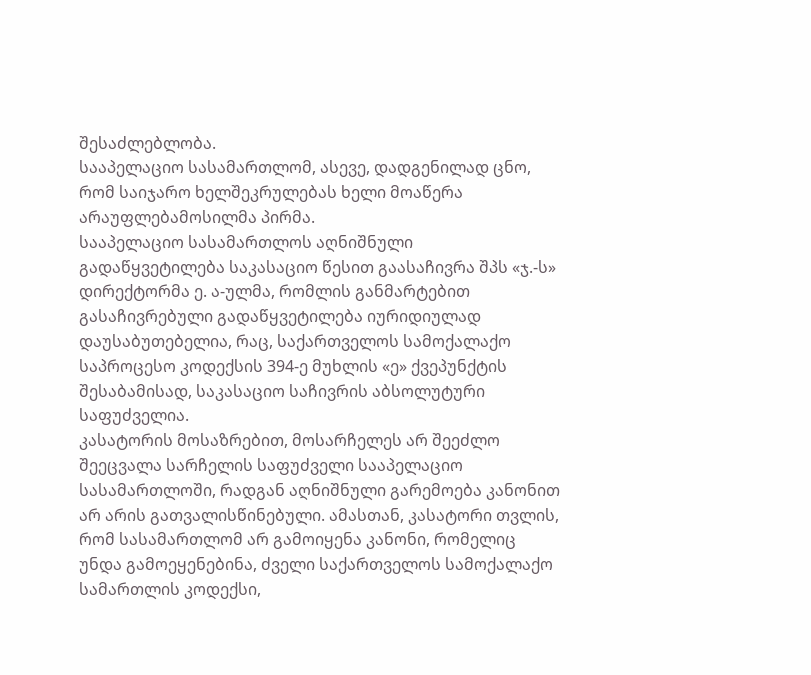შესაძლებლობა.
სააპელაციო სასამართლომ, ასევე, დადგენილად ცნო, რომ საიჯარო ხელშეკრულებას ხელი მოაწერა არაუფლებამოსილმა პირმა.
სააპელაციო სასამართლოს აღნიშნული გადაწყვეტილება საკასაციო წესით გაასაჩივრა შპს «ჯ.-ს» დირექტორმა ე. ა-ულმა, რომლის განმარტებით გასაჩივრებული გადაწყვეტილება იურიდიულად დაუსაბუთებელია, რაც, საქართველოს სამოქალაქო საპროცესო კოდექსის 394-ე მუხლის «ე» ქვეპუნქტის შესაბამისად, საკასაციო საჩივრის აბსოლუტური საფუძველია.
კასატორის მოსაზრებით, მოსარჩელეს არ შეეძლო შეეცვალა სარჩელის საფუძველი სააპელაციო სასამართლოში, რადგან აღნიშნული გარემოება კანონით არ არის გათვალისწინებული. ამასთან, კასატორი თვლის, რომ სასამართლომ არ გამოიყენა კანონი, რომელიც უნდა გამოეყენებინა, ძველი საქართველოს სამოქალაქო სამართლის კოდექსი,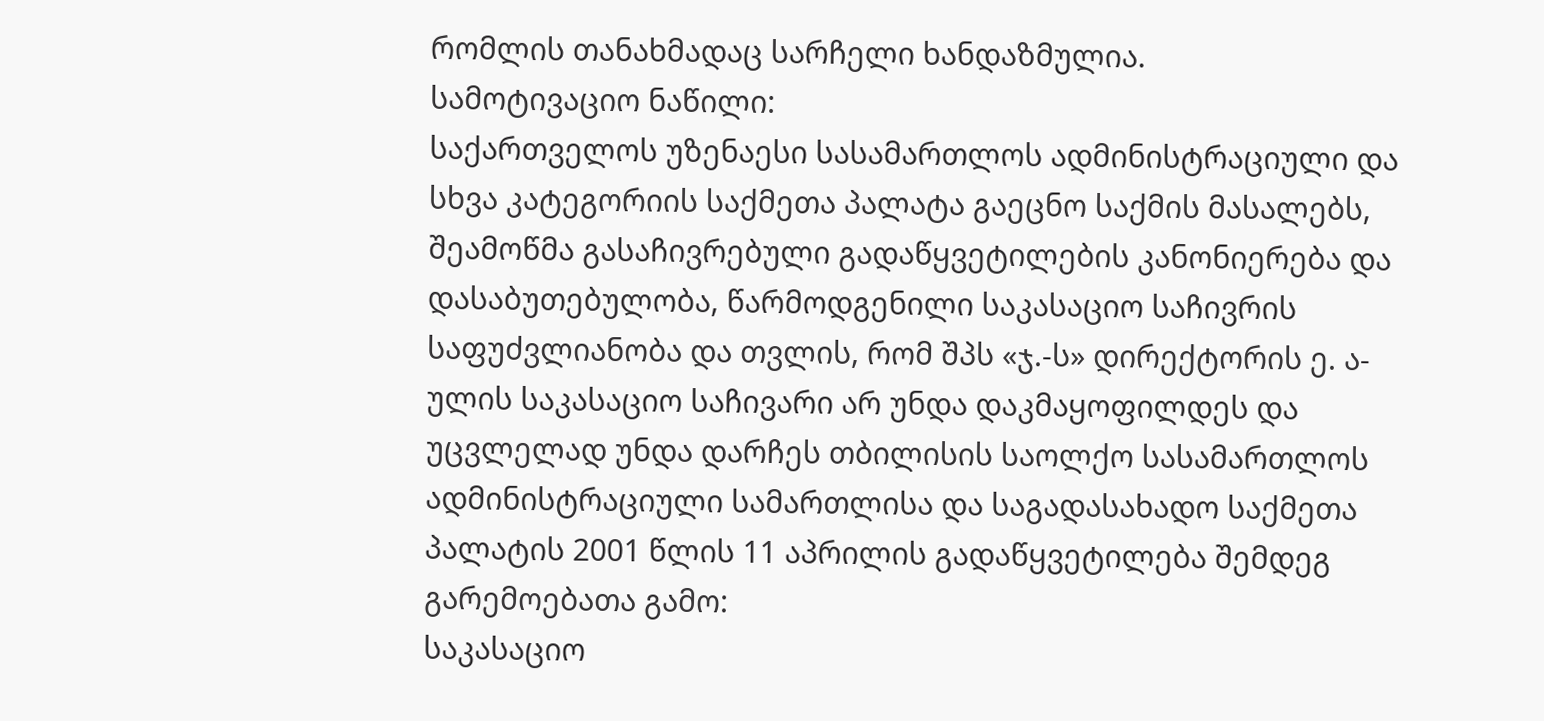რომლის თანახმადაც სარჩელი ხანდაზმულია.
სამოტივაციო ნაწილი:
საქართველოს უზენაესი სასამართლოს ადმინისტრაციული და სხვა კატეგორიის საქმეთა პალატა გაეცნო საქმის მასალებს, შეამოწმა გასაჩივრებული გადაწყვეტილების კანონიერება და დასაბუთებულობა, წარმოდგენილი საკასაციო საჩივრის საფუძვლიანობა და თვლის, რომ შპს «ჯ.-ს» დირექტორის ე. ა-ულის საკასაციო საჩივარი არ უნდა დაკმაყოფილდეს და უცვლელად უნდა დარჩეს თბილისის საოლქო სასამართლოს ადმინისტრაციული სამართლისა და საგადასახადო საქმეთა პალატის 2001 წლის 11 აპრილის გადაწყვეტილება შემდეგ გარემოებათა გამო:
საკასაციო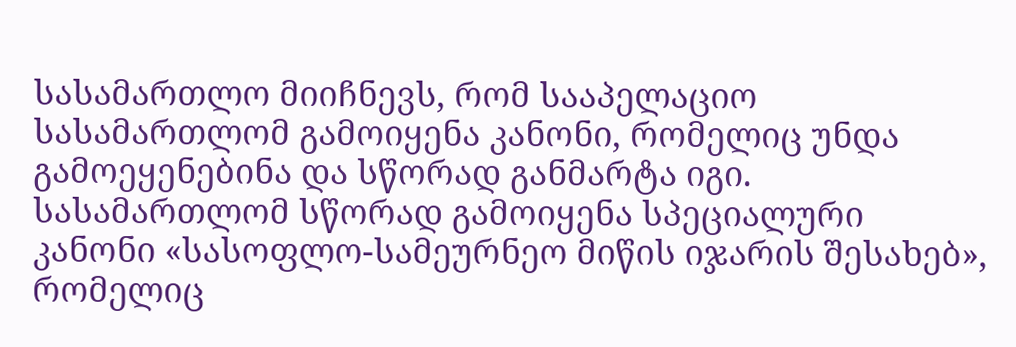სასამართლო მიიჩნევს, რომ სააპელაციო სასამართლომ გამოიყენა კანონი, რომელიც უნდა გამოეყენებინა და სწორად განმარტა იგი. სასამართლომ სწორად გამოიყენა სპეციალური კანონი «სასოფლო-სამეურნეო მიწის იჯარის შესახებ», რომელიც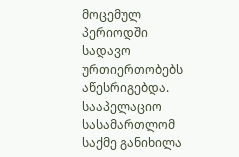მოცემულ პერიოდში სადავო ურთიერთობებს აწესრიგებდა.
სააპელაციო სასამართლომ საქმე განიხილა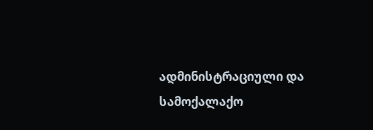ადმინისტრაციული და სამოქალაქო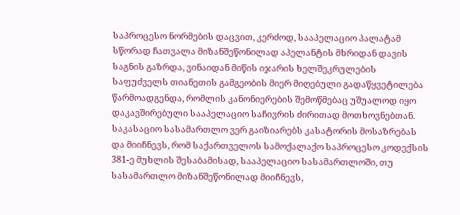საპროცესო ნორმების დაცვით, კერძოდ, სააპელაციო პალატამ სწორად ჩათვალა მიზანშეწონილად აპელანტის მხრიდან დავის საგნის გაზრდა, ვინაიდან მიწის იჯარის ხელშეკრულების საფუძველს თიანეთის გამგეობის მიერ მიღებული გადაწყვეტილება წარმოადგენდა, რომლის კანონიერების შემოწმებაც უშუალოდ იყო დაკავშირებული სააპელაციო საჩივრის ძირითად მოთხოვნებთან. საკასაციო სასამართლო ვერ გაიზიარებს კასატორის მოსაზრებას და მიიჩნევს, რომ საქართველოს სამოქალაქო საპროცესო კოდექსის 381-ე მუხლის შესაბამისად, სააპელაციო სასამართლოში, თუ სასამართლო მიზანშეწონილად მიიჩნევს,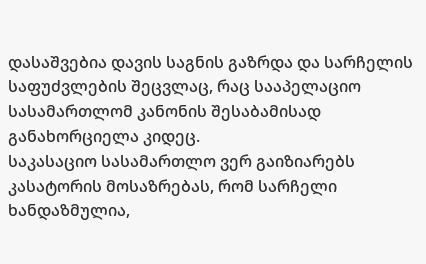დასაშვებია დავის საგნის გაზრდა და სარჩელის საფუძვლების შეცვლაც, რაც სააპელაციო სასამართლომ კანონის შესაბამისად განახორციელა კიდეც.
საკასაციო სასამართლო ვერ გაიზიარებს კასატორის მოსაზრებას, რომ სარჩელი ხანდაზმულია,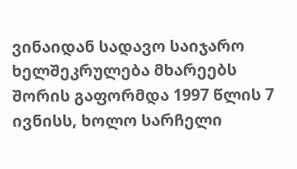ვინაიდან სადავო საიჯარო ხელშეკრულება მხარეებს შორის გაფორმდა 1997 წლის 7 ივნისს, ხოლო სარჩელი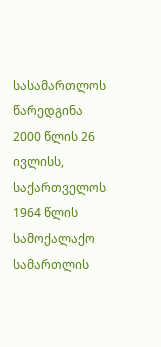სასამართლოს წარედგინა 2000 წლის 26 ივლისს, საქართველოს 1964 წლის სამოქალაქო სამართლის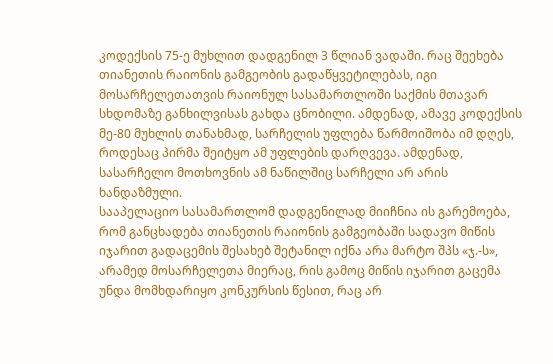კოდექსის 75-ე მუხლით დადგენილ 3 წლიან ვადაში. რაც შეეხება თიანეთის რაიონის გამგეობის გადაწყვეტილებას, იგი მოსარჩელეთათვის რაიონულ სასამართლოში საქმის მთავარ სხდომაზე განხილვისას გახდა ცნობილი. ამდენად, ამავე კოდექსის მე-80 მუხლის თანახმად, სარჩელის უფლება წარმოიშობა იმ დღეს, როდესაც პირმა შეიტყო ამ უფლების დარღვევა. ამდენად, სასარჩელო მოთხოვნის ამ ნაწილშიც სარჩელი არ არის ხანდაზმული.
სააპელაციო სასამართლომ დადგენილად მიიჩნია ის გარემოება, რომ განცხადება თიანეთის რაიონის გამგეობაში სადავო მიწის იჯარით გადაცემის შესახებ შეტანილ იქნა არა მარტო შპს «ჯ.-ს», არამედ მოსარჩელეთა მიერაც, რის გამოც მიწის იჯარით გაცემა უნდა მომხდარიყო კონკურსის წესით, რაც არ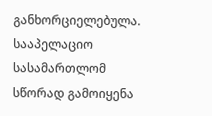განხორციელებულა. სააპელაციო სასამართლომ სწორად გამოიყენა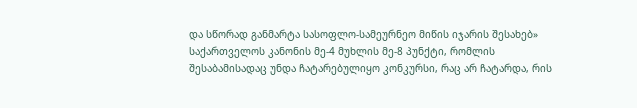და სწორად განმარტა სასოფლო-სამეურნეო მიწის იჯარის შესახებ» საქართველოს კანონის მე-4 მუხლის მე-8 პუნქტი, რომლის შესაბამისადაც უნდა ჩატარებულიყო კონკურსი, რაც არ ჩატარდა, რის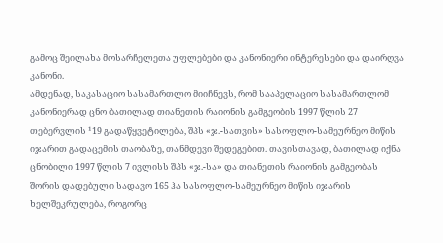გამოც შეილახა მოსარჩელეთა უფლებები და კანონიერი ინტერესები და დაირღვა კანონი.
ამდენად, საკასაციო სასამართლო მიიჩნევს, რომ სააპელაციო სასამართლომ კანონიერად ცნო ბათილად თიანეთის რაიონის გამგეობის 1997 წლის 27 თებერვლის ¹19 გადაწყვეტილება, შპს «ჯ.-სათვის» სასოფლო-სამეურნეო მიწის იჯარით გადაცემის თაობაზე, თანმდევი შედეგებით. თავისთავად, ბათილად იქნა ცნობილი 1997 წლის 7 ივლისს შპს «ჯ.-სა» და თიანეთის რაიონის გამგეობას შორის დადებული სადავო 165 ჰა სასოფლო-სამეურნეო მიწის იჯარის ხელშეკრულება, როგორც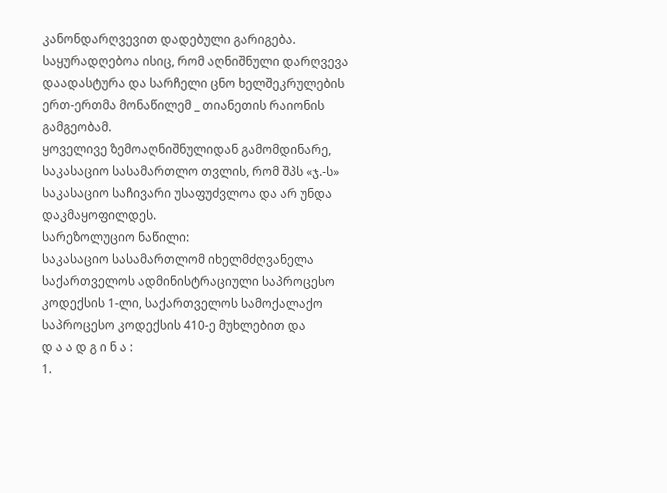კანონდარღვევით დადებული გარიგება. საყურადღებოა ისიც, რომ აღნიშნული დარღვევა დაადასტურა და სარჩელი ცნო ხელშეკრულების ერთ-ერთმა მონაწილემ _ თიანეთის რაიონის გამგეობამ.
ყოველივე ზემოაღნიშნულიდან გამომდინარე, საკასაციო სასამართლო თვლის, რომ შპს «ჯ.-ს» საკასაციო საჩივარი უსაფუძვლოა და არ უნდა დაკმაყოფილდეს.
სარეზოლუციო ნაწილი:
საკასაციო სასამართლომ იხელმძღვანელა საქართველოს ადმინისტრაციული საპროცესო კოდექსის 1-ლი, საქართველოს სამოქალაქო საპროცესო კოდექსის 410-ე მუხლებით და
დ ა ა დ გ ი ნ ა :
1.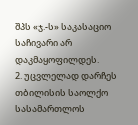შპს «ჯ.-ს» საკასაციო საჩივარი არ დაკმაყოფილდეს.
2. უცვლელად დარჩეს თბილისის საოლქო სასამართლოს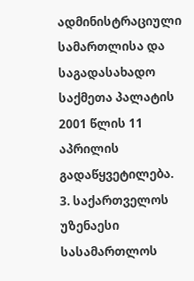ადმინისტრაციული სამართლისა და საგადასახადო საქმეთა პალატის 2001 წლის 11 აპრილის გადაწყვეტილება.
3. საქართველოს უზენაესი სასამართლოს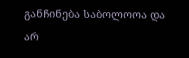განჩინება საბოლოოა და არ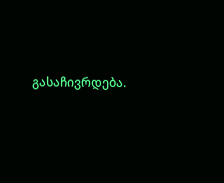გასაჩივრდება.